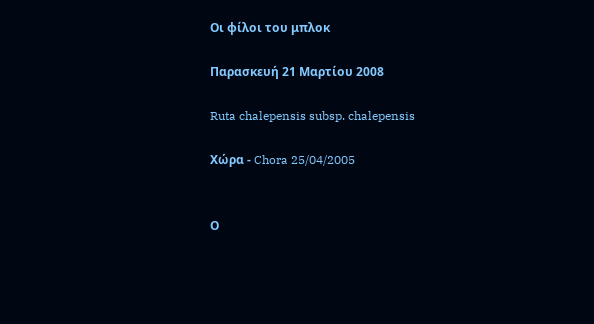Οι φίλοι του μπλοκ

Παρασκευή 21 Μαρτίου 2008

Ruta chalepensis subsp. chalepensis

Χώρα - Chora 25/04/2005


Ο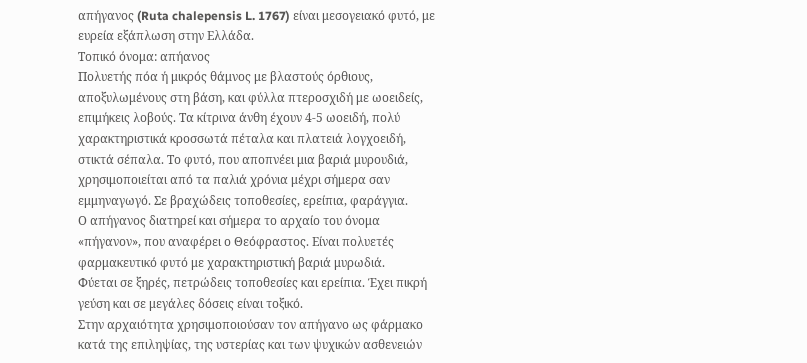απήγανος (Ruta chalepensis L. 1767) είναι μεσογειακό φυτό, με ευρεία εξάπλωση στην Ελλάδα.
Τοπικό όνομα: απήανος
Πολυετής πόα ή μικρός θάμνος με βλαστούς όρθιους, αποξυλωμένους στη βάση, και φύλλα πτεροσχιδή με ωοειδείς, επιμήκεις λοβούς. Τα κίτρινα άνθη έχουν 4-5 ωοειδή, πολύ χαρακτηριστικά κροσσωτά πέταλα και πλατειά λογχοειδή, στικτά σέπαλα. Το φυτό, που αποπνέει μια βαριά μυρουδιά, χρησιμοποιείται από τα παλιά χρόνια μέχρι σήμερα σαν εμμηναγωγό. Σε βραχώδεις τοποθεσίες, ερείπια, φαράγγια.
Ο απήγανος διατηρεί και σήμερα το αρχαίο του όνομα «πήγανον», που αναφέρει ο Θεόφραστος. Είναι πολυετές φαρμακευτικό φυτό με χαρακτηριστική βαριά μυρωδιά.
Φύεται σε ξηρές, πετρώδεις τοποθεσίες και ερείπια. Έχει πικρή γεύση και σε μεγάλες δόσεις είναι τοξικό.
Στην αρχαιότητα χρησιμοποιούσαν τον απήγανο ως φάρμακο κατά της επιληψίας, της υστερίας και των ψυχικών ασθενειών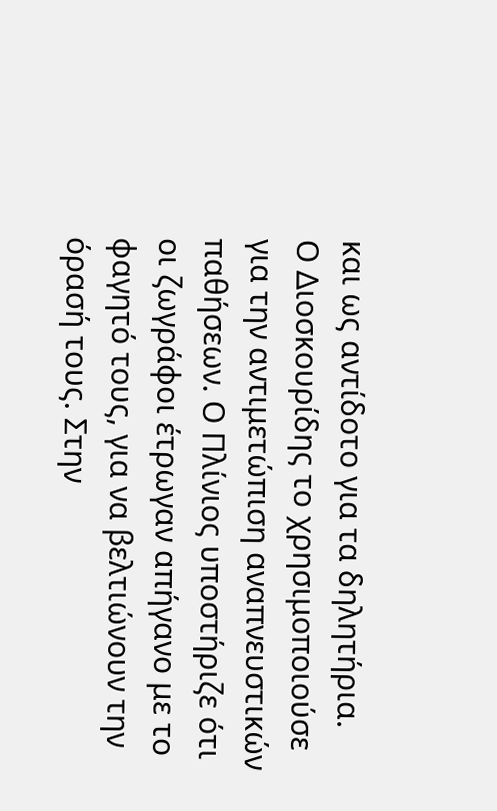και ως αντίδοτο για τα δηλητήρια.
Ο Διοσκουρίδης το χρησιμοποιούσε για την αντιμετώπιση αναπνευστικών παθήσεων. Ο Πλίνιος υποστήριζε ότι οι ζωγράφοι έτρωγαν απήγανο με το φαγητό τους, για να βελτιώνουν την όρασή τους. Στην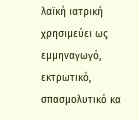λαϊκή ιατρική χρησιμεύει ως εμμηναγωγό, εκτρωτικό, σπασμολυτικό κα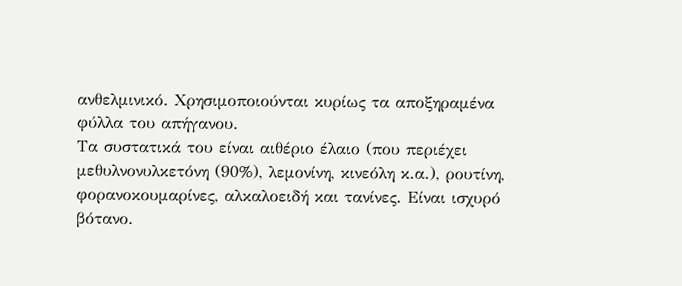ανθελμινικό. Χρησιμοποιούνται κυρίως τα αποξηραμένα
φύλλα του απήγανου.
Τα συστατικά του είναι αιθέριο έλαιο (που περιέχει μεθυλνονυλκετόνη (90%), λεμονίνη, κινεόλη κ.α.), ρουτίνη, φορανοκουμαρίνες, αλκαλοειδή και τανίνες. Είναι ισχυρό βότανο.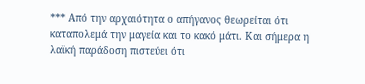*** Από την αρχαιότητα ο απήγανος θεωρείται ότι καταπολεμά την μαγεία και το κακό μάτι. Και σήμερα η λαϊκή παράδοση πιστεύει ότι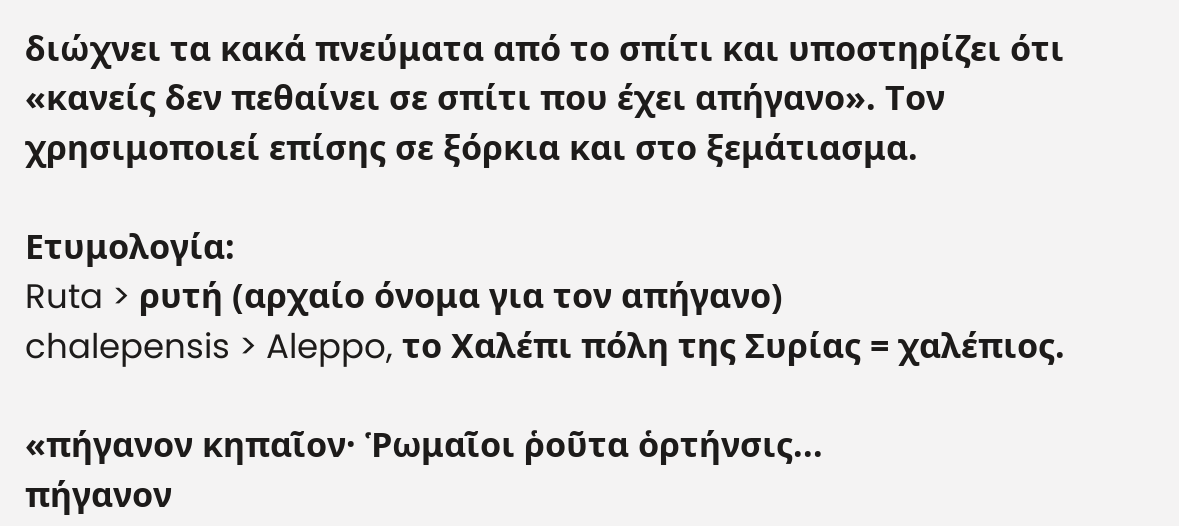διώχνει τα κακά πνεύματα από το σπίτι και υποστηρίζει ότι «κανείς δεν πεθαίνει σε σπίτι που έχει απήγανο». Τον χρησιμοποιεί επίσης σε ξόρκια και στο ξεμάτιασμα.

Ετυμολογία:
Ruta > ρυτή (αρχαίο όνομα για τον απήγανο)
chalepensis > Aleppo, το Χαλέπι πόλη της Συρίας = χαλέπιος.

«πήγανον κηπαῖον· Ῥωμαῖοι ῥοῦτα ὁρτήνσις...
πήγανον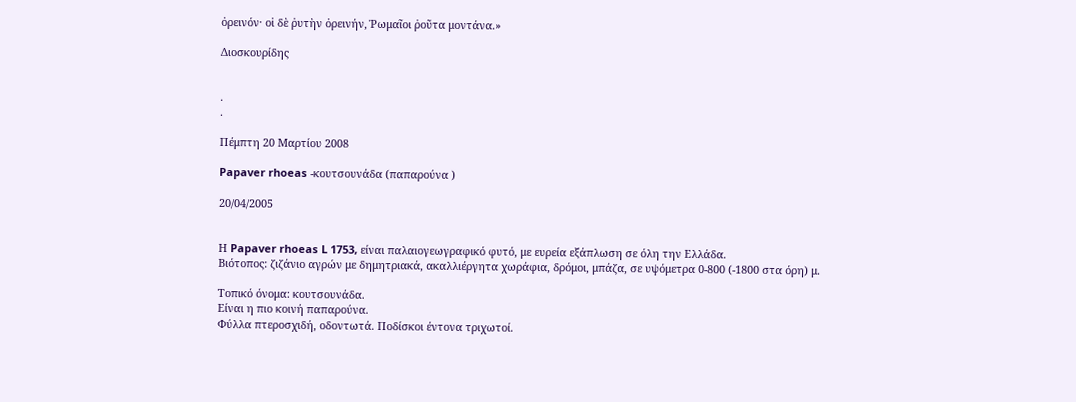ὀρεινόν· οἱ δὲ ῥυτὴν ὀρεινήν, Ῥωμαῖοι ῥοῦτα μοντάνα.»

Διοσκουρίδης


.
.

Πέμπτη 20 Μαρτίου 2008

Papaver rhoeas -κουτσουνάδα (παπαρούνα )

20/04/2005


Η Papaver rhoeas L 1753, είναι παλαιογεωγραφικό φυτό, με ευρεία εξάπλωση σε όλη την Ελλάδα.
Βιότοπος: ζιζάνιο αγρών με δημητριακά, ακαλλιέργητα χωράφια, δρόμοι, μπάζα, σε υψόμετρα 0-800 (-1800 στα όρη) μ.

Τοπικό όνομα: κουτσουνάδα.
Είναι η πιο κοινή παπαρούνα.
Φύλλα πτεροσχιδή, οδοντωτά. Ποδίσκοι έντονα τριχωτοί.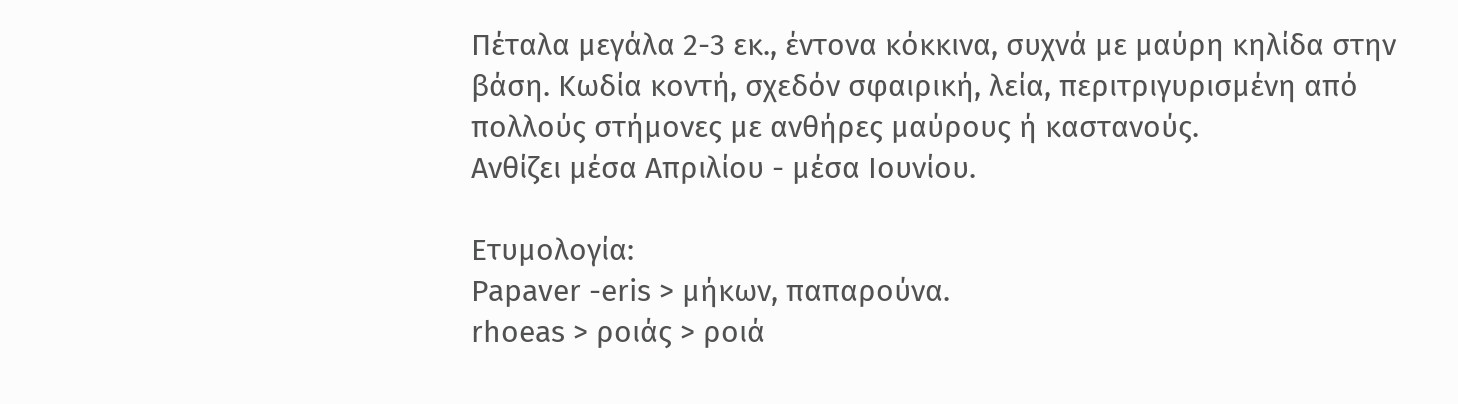Πέταλα μεγάλα 2-3 εκ., έντονα κόκκινα, συχνά με μαύρη κηλίδα στην βάση. Κωδία κοντή, σχεδόν σφαιρική, λεία, περιτριγυρισμένη από πολλούς στήμονες με ανθήρες μαύρους ή καστανούς.
Ανθίζει μέσα Απριλίου - μέσα Ιουνίου.

Ετυμολογία:
Papaver -eris > μήκων, παπαρούνα.
rhoeas > ροιάς > ροιά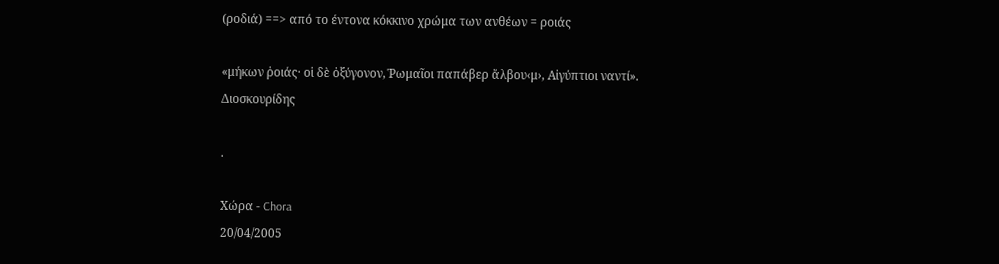(ροδιά) ==> από το έντονα κόκκινο χρώμα των ανθέων = ροιάς

«μήκων ῥοιάς· οἱ δὲ ὀξύγονον, Ῥωμαῖοι παπάβερ ἄλβου‹μ›, Αἰγύπτιοι ναντί».
Διοσκουρίδης

.

Χώρα - Chora
20/04/2005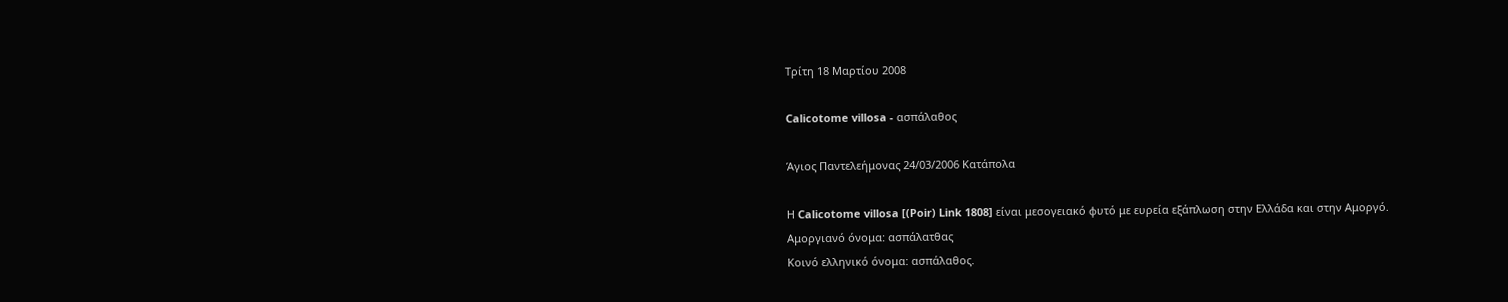Τρίτη 18 Μαρτίου 2008

Calicotome villosa - ασπάλαθος

Άγιος Παντελεήμονας 24/03/2006 Κατάπολα

Η Calicotome villosa [(Poir) Link 1808] είναι μεσογειακό φυτό με ευρεία εξάπλωση στην Ελλάδα και στην Αμοργό.
Αμοργιανό όνομα: ασπάλατθας
Κοινό ελληνικό όνομα: ασπάλαθος.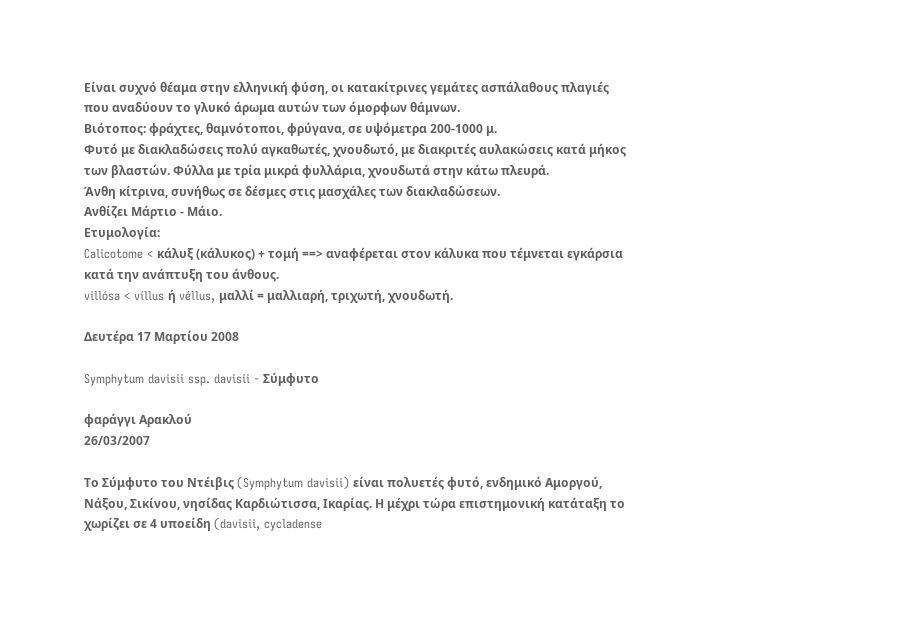Είναι συχνό θέαμα στην ελληνική φύση, οι κατακίτρινες γεμάτες ασπάλαθους πλαγιές που αναδύουν το γλυκό άρωμα αυτών των όμορφων θάμνων.
Βιότοπος: φράχτες, θαμνότοποι, φρύγανα, σε υψόμετρα 200-1000 μ.
Φυτό με διακλαδώσεις πολύ αγκαθωτές, χνουδωτό, με διακριτές αυλακώσεις κατά μήκος των βλαστών. Φύλλα με τρία μικρά φυλλάρια, χνουδωτά στην κάτω πλευρά.
Άνθη κίτρινα, συνήθως σε δέσμες στις μασχάλες των διακλαδώσεων.
Ανθίζει Μάρτιο - Μάιο.
Ετυμολογία:
Calicotome < κάλυξ (κάλυκος) + τομή ==> αναφέρεται στον κάλυκα που τέμνεται εγκάρσια κατά την ανάπτυξη του άνθους.
villósa < víllus ή véllus, μαλλί = μαλλιαρή, τριχωτή, χνουδωτή.

Δευτέρα 17 Μαρτίου 2008

Symphytum davisii ssp. davisii - Σύμφυτο

φαράγγι Αρακλού
26/03/2007

Το Σύμφυτο του Ντέιβις (Symphytum davisii) είναι πολυετές φυτό, ενδημικό Αμοργού, Νάξου, Σικίνου, νησίδας Καρδιώτισσα, Ικαρίας. Η μέχρι τώρα επιστημονική κατάταξη το χωρίζει σε 4 υποείδη (davisii, cycladense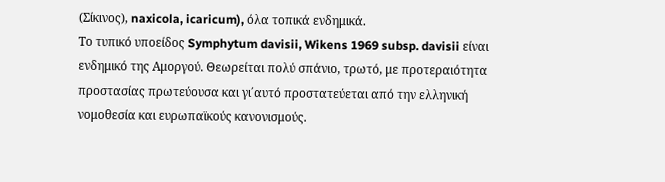(Σίκινος), naxicola, icaricum), όλα τοπικά ενδημικά.
Το τυπικό υποείδος Symphytum davisii, Wikens 1969 subsp. davisii είναι ενδημικό της Αμοργού. Θεωρείται πολύ σπάνιο, τρωτό, με προτεραιότητα προστασίας πρωτεύουσα και γι΄αυτό προστατεύεται από την ελληνική νομοθεσία και ευρωπαϊκούς κανονισμούς.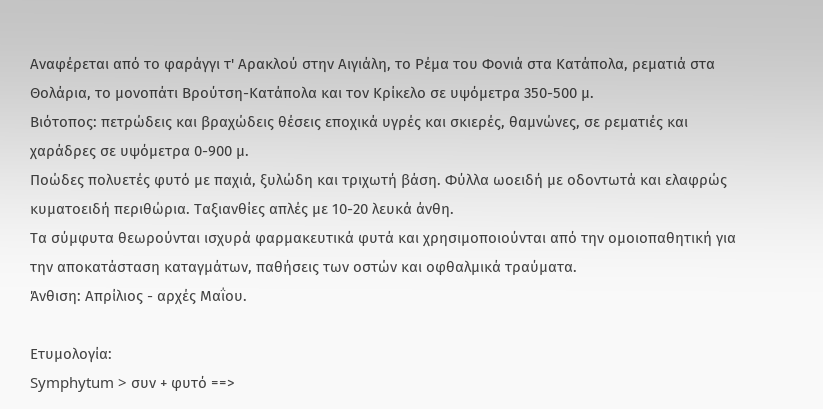Αναφέρεται από το φαράγγι τ' Αρακλού στην Αιγιάλη, το Ρέμα του Φονιά στα Κατάπολα, ρεματιά στα Θολάρια, το μονοπάτι Βρούτση-Κατάπολα και τον Κρίκελο σε υψόμετρα 350-500 μ.
Βιότοπος: πετρώδεις και βραχώδεις θέσεις εποχικά υγρές και σκιερές, θαμνώνες, σε ρεματιές και χαράδρες σε υψόμετρα 0-900 μ.
Ποώδες πολυετές φυτό με παχιά, ξυλώδη και τριχωτή βάση. Φύλλα ωοειδή με οδοντωτά και ελαφρώς κυματοειδή περιθώρια. Ταξιανθίες απλές με 10-20 λευκά άνθη.
Τα σύμφυτα θεωρούνται ισχυρά φαρμακευτικά φυτά και χρησιμοποιούνται από την ομοιοπαθητική για την αποκατάσταση καταγμάτων, παθήσεις των οστών και οφθαλμικά τραύματα.
Άνθιση: Απρίλιος - αρχές Μαΐου.

Ετυμολογία:
Symphytum > συν + φυτό ==>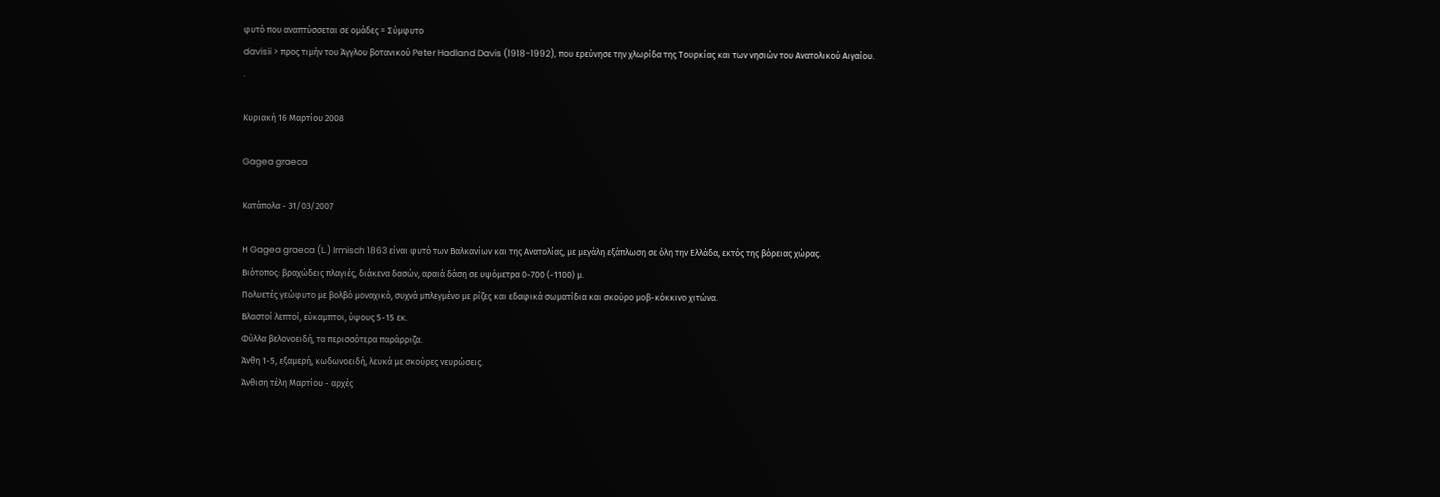φυτό που αναπτύσσεται σε ομάδες = Σύμφυτο
davisii > προς τιμήν του Άγγλου βοτανικού Peter Hadland Davis (1918-1992), που ερεύνησε την χλωρίδα της Τουρκίας και των νησιών του Ανατολικού Αιγαίου.
.

Κυριακή 16 Μαρτίου 2008

Gagea graeca

Κατάπολα - 31/03/2007

Η Gagea graeca (L.) Irmisch 1863 είναι φυτό των Βαλκανίων και της Ανατολίας, με μεγάλη εξάπλωση σε όλη την Ελλάδα, εκτός της βόρειας χώρας.
Βιότοπος: βραχώδεις πλαγιές, διάκενα δασών, αραιά δάση σε υψόμετρα 0-700 (-1100) μ.
Πολυετές γεώφυτο με βολβό μοναχικό, συχνά μπλεγμένο με ρίζες και εδαφικά σωματίδια και σκούρο μοβ-κόκκινο χιτώνα.
Βλαστοί λεπτοί, εύκαμπτοι, ύψους 5-15 εκ.
Φύλλα βελονοειδή, τα περισσότερα παράρριζα.
Άνθη 1-5, εξαμερή, κωδωνοειδή, λευκά με σκούρες νευρώσεις.
Άνθιση τέλη Μαρτίου - αρχές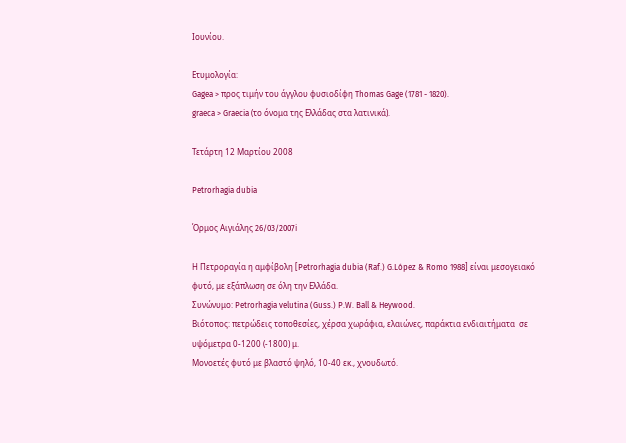Ιουνίου.

Ετυμολογία:
Gagea > προς τιμήν του άγγλου φυσιοδίφη Thomas Gage (1781 - 1820).
graeca > Graecia (το όνομα της Ελλάδας στα λατινικά).

Τετάρτη 12 Μαρτίου 2008

Petrorhagia dubia

Όρμος Αιγιάλης 26/03/2007i

Η Πετροραγία η αμφίβολη [Petrorhagia dubia (Raf.) G.López & Romo 1988] είναι μεσογειακό φυτό, με εξάπλωση σε όλη την Ελλάδα.
Συνώνυμο: Petrorhagia velutina (Guss.) P.W. Ball & Heywood.
Βιότοπος: πετρώδεις τοποθεσίες, χέρσα χωράφια, ελαιώνες, παράκτια ενδιαιτήματα  σε υψόμετρα 0-1200 (-1800) μ.
Μονοετές φυτό με βλαστό ψηλό, 10-40 εκ., χνουδωτό.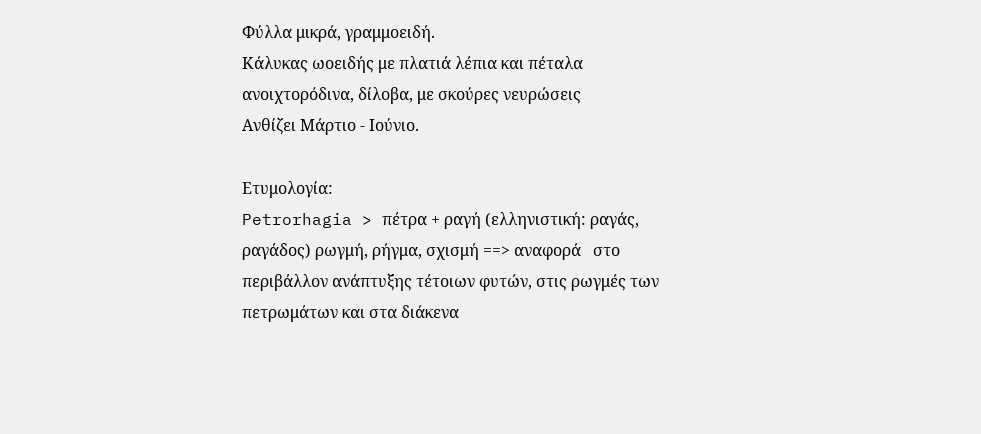Φύλλα μικρά, γραμμοειδή.
Κάλυκας ωοειδής με πλατιά λέπια και πέταλα ανοιχτορόδινα, δίλοβα, με σκούρες νευρώσεις
Ανθίζει Μάρτιο - Ιούνιο.

Ετυμολογία:
Petrorhagia > πέτρα + ραγή (ελληνιστική: ραγάς, ραγάδος) ρωγμή, ρήγμα, σχισμή ==> αναφορά   στο περιβάλλον ανάπτυξης τέτοιων φυτών, στις ρωγμές των πετρωμάτων και στα διάκενα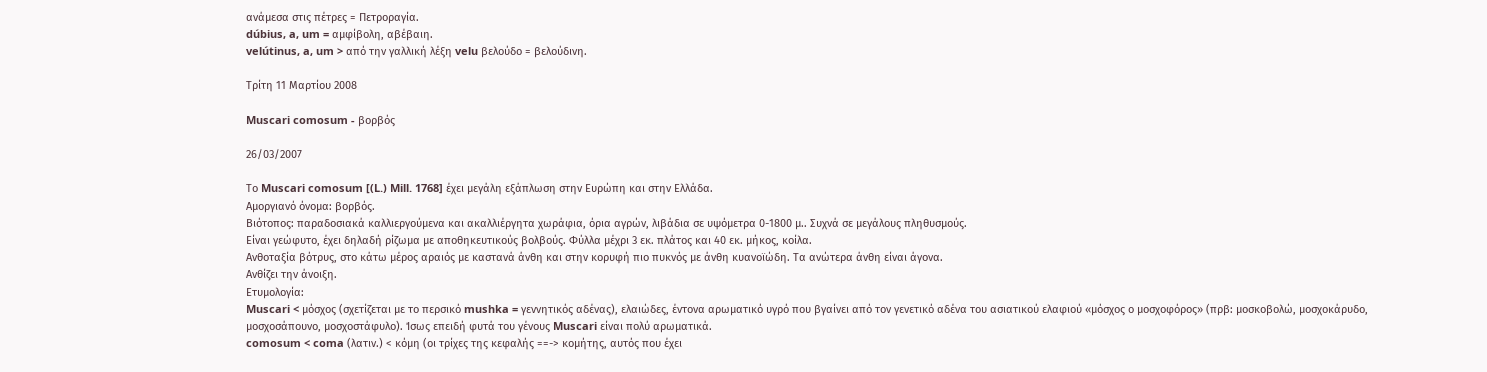ανάμεσα στις πέτρες = Πετροραγία.
dúbius, a, um = αμφίβολη, αβέβαιη.
velútinus, a, um > από την γαλλική λέξη velu βελούδο = βελούδινη.

Τρίτη 11 Μαρτίου 2008

Muscari comosum - βορβός

26/03/2007

Το Muscari comosum [(L.) Mill. 1768] έχει μεγάλη εξάπλωση στην Ευρώπη και στην Ελλάδα.
Αμοργιανό όνομα: βορβός.
Βιότοπος: παραδοσιακά καλλιεργούμενα και ακαλλιέργητα χωράφια, όρια αγρών, λιβάδια σε υψόμετρα 0-1800 μ.. Συχνά σε μεγάλους πληθυσμούς.
Είναι γεώφυτο, έχει δηλαδή ρίζωμα με αποθηκευτικούς βολβούς. Φύλλα μέχρι 3 εκ. πλάτος και 40 εκ. μήκος, κοίλα.
Ανθοταξία βότρυς, στο κάτω μέρος αραιός με καστανά άνθη και στην κορυφή πιο πυκνός με άνθη κυανοϊώδη. Τα ανώτερα άνθη είναι άγονα.
Ανθίζει την άνοιξη.
Ετυμολογία:
Muscari < μόσχος (σχετίζεται με το περσικό mushka = γεννητικός αδένας), ελαιώδες, έντονα αρωματικό υγρό που βγαίνει από τον γενετικό αδένα του ασιατικού ελαφιού «μόσχος ο μοσχοφόρος» (πρβ: μοσκοβολώ, μοσχοκάρυδο, μοσχοσάπουνο, μοσχοστάφυλο). Ίσως επειδή φυτά του γένους Muscari είναι πολύ αρωματικά.
comosum < coma (λατιν.) < κόμη (οι τρίχες της κεφαλής ==-> κομήτης, αυτός που έχει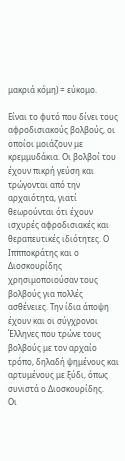μακριά κόμη) = εύκομο.

Είναι το φυτό που δίνει τους αφροδισιακούς βολβούς, οι οποίοι μοιάζουν με κρεμμυδάκια. Οι βολβοί του έχουν πικρή γεύση και τρώγονται από την αρχαιότητα, γιατί θεωρούνται ότι έχουν ισχυρές αφροδισιακές και θεραπευτικές ιδιότητες. Ο Ιππποκράτης και ο Διοσκουρίδης χρησιμοποιούσαν τους βολβούς για πολλές ασθένειες. Την ίδια άποψη έχουν και οι σύγχρονοι Έλληνες που τρώνε τους βολβούς με τον αρχαίο τρόπο, δηλαδή ψημένους και αρτυμένους με ξύδι, όπως συνιστά ο Διοσκουρίδης.
Οι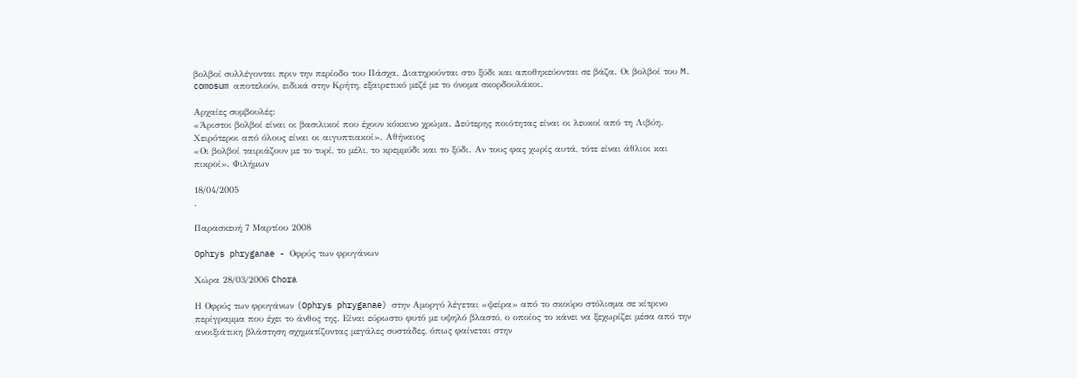βολβοί συλλέγονται πριν την περίοδο του Πάσχα. Διατηρούνται στο ξύδι και αποθηκεύονται σε βάζα. Οι βολβοί του M. comosum αποτελούν, ειδικά στην Κρήτη, εξαιρετικό μεζέ με το όνομα σκορδουλάκοι.

Αρχαίες συμβουλές:
«Άριστοι βολβοί είναι οι βασιλικοί που έχουν κόκκινο χρώμα. Δεύτερης ποιότητας είναι οι λευκοί από τη Λιβύη. Χειρότεροι από όλους είναι οι αιγυπτιακοί». Αθήναιος
«Οι βολβοί ταιριάζουν με το τυρί, το μέλι, το κρεμμύδι και το ξύδι. Αν τους φας χωρίς αυτά, τότε είναι άθλιοι και πικροί». Φιλήμων

18/04/2005
.

Παρασκευή 7 Μαρτίου 2008

Ophrys phryganae - Οφρύς των φρυγάνων

Χώρα 28/03/2006 Chora

Η Οφρύς των φρυγάνων (Ophrys phryganae) στην Αμοργό λέγεται «ψείρα» από το σκούρο στόλισμα σε κίτρινο περίγραμμα που έχει το άνθος της. Είναι εύρωστο φυτό με υψηλό βλαστό, ο οποίος το κάνει να ξεχωρίζει μέσα από την ανοιξιάτικη βλάστηση σχηματίζοντας μεγάλες συστάδες, όπως φαίνεται στην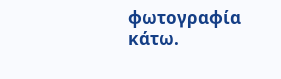φωτογραφία κάτω.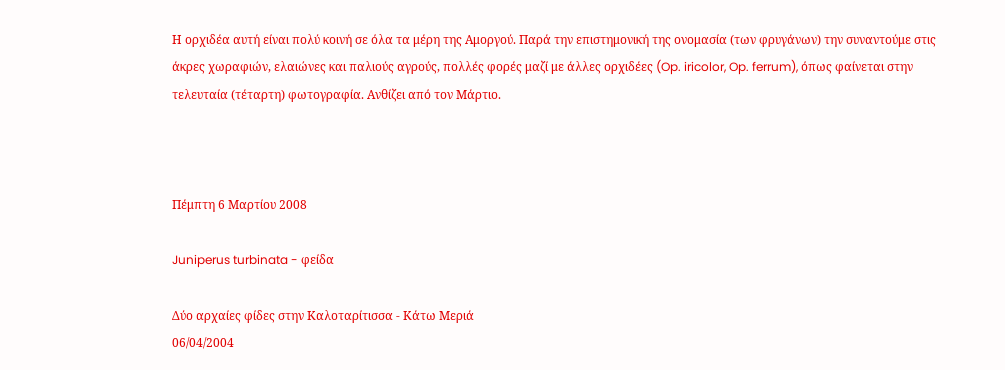Η ορχιδέα αυτή είναι πολύ κοινή σε όλα τα μέρη της Αμοργού. Παρά την επιστημονική της ονομασία (των φρυγάνων) την συναντούμε στις άκρες χωραφιών, ελαιώνες και παλιούς αγρούς, πολλές φορές μαζί με άλλες ορχιδέες (Op. iricolor, Op. ferrum), όπως φαίνεται στην τελευταία (τέταρτη) φωτογραφία. Ανθίζει από τον Μάρτιο.



Πέμπτη 6 Μαρτίου 2008

Juniperus turbinata - φείδα

Δύο αρχαίες φίδες στην Καλοταρίτισσα - Κάτω Μεριά
06/04/2004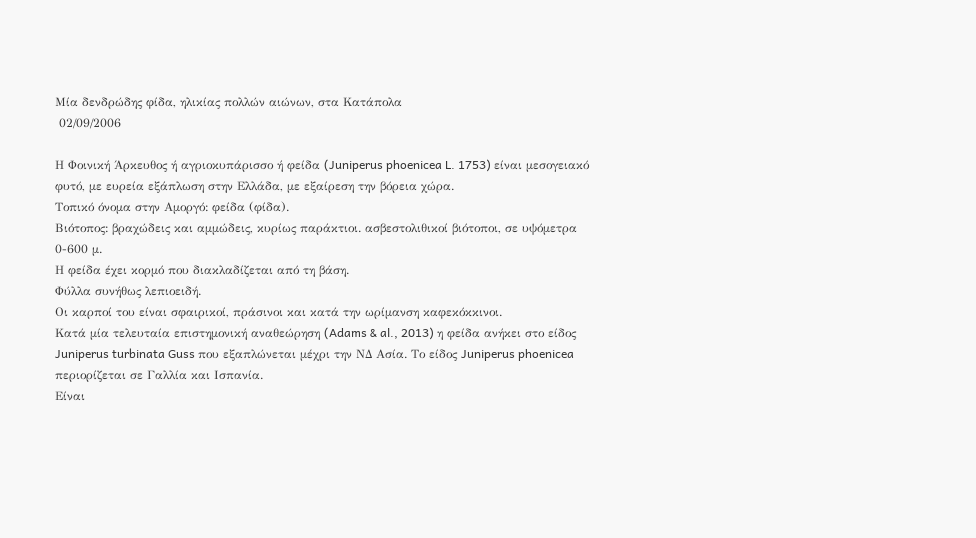Μία δενδρώδης φίδα, ηλικίας πολλών αιώνων, στα Κατάπολα
 02/09/2006

Η Φοινική Άρκευθος ή αγριοκυπάρισσο ή φείδα (Juniperus phoenicea L. 1753) είναι μεσογειακό φυτό, με ευρεία εξάπλωση στην Ελλάδα, με εξαίρεση την βόρεια χώρα.
Τοπικό όνομα στην Αμοργό: φείδα (φίδα).
Βιότοπος: βραχώδεις και αμμώδεις, κυρίως παράκτιοι. ασβεστολιθικοί βιότοποι, σε υψόμετρα 0-600 μ.
Η φείδα έχει κορμό που διακλαδίζεται από τη βάση.
Φύλλα συνήθως λεπιοειδή.
Οι καρποί του είναι σφαιρικοί, πράσινοι και κατά την ωρίμανση καφεκόκκινοι.
Κατά μία τελευταία επιστημονική αναθεώρηση (Adams & al., 2013) η φείδα ανήκει στο είδος Juniperus turbinata Guss που εξαπλώνεται μέχρι την ΝΔ Ασία. Το είδος Juniperus phoenicea περιορίζεται σε Γαλλία και Ισπανία.
Είναι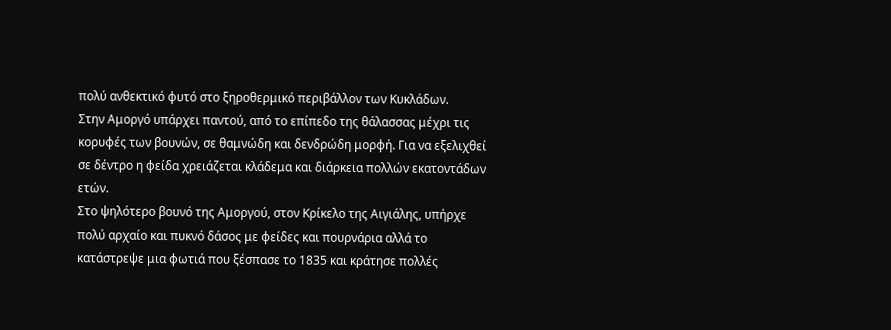πολύ ανθεκτικό φυτό στο ξηροθερμικό περιβάλλον των Κυκλάδων.
Στην Αμοργό υπάρχει παντού, από το επίπεδο της θάλασσας μέχρι τις κορυφές των βουνών, σε θαμνώδη και δενδρώδη μορφή. Για να εξελιχθεί σε δέντρο η φείδα χρειάζεται κλάδεμα και διάρκεια πολλών εκατοντάδων ετών.
Στο ψηλότερο βουνό της Αμοργού, στον Κρίκελο της Αιγιάλης, υπήρχε πολύ αρχαίο και πυκνό δάσος με φείδες και πουρνάρια αλλά το κατάστρεψε μια φωτιά που ξέσπασε το 1835 και κράτησε πολλές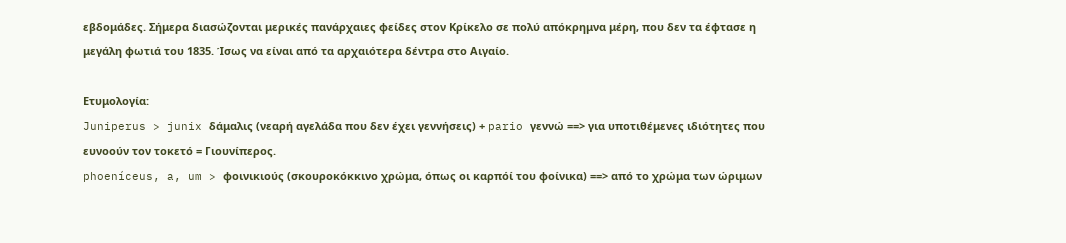εβδομάδες. Σήμερα διασώζονται μερικές πανάρχαιες φείδες στον Κρίκελο σε πολύ απόκρημνα μέρη, που δεν τα έφτασε η μεγάλη φωτιά του 1835. Ίσως να είναι από τα αρχαιότερα δέντρα στο Αιγαίο.

Ετυμολογία:
Juniperus > junix δάμαλις (νεαρή αγελάδα που δεν έχει γεννήσεις) + pario γεννώ ==> για υποτιθέμενες ιδιότητες που ευνοούν τον τοκετό = Γιουνίπερος.
phoeníceus, a, um > φοινικιούς (σκουροκόκκινο χρώμα, όπως οι καρπόί του φοίνικα) ==> από το χρώμα των ώριμων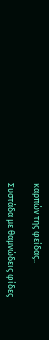καρπών της φείδας..

Συστάδα με θαμνώδεις φίδες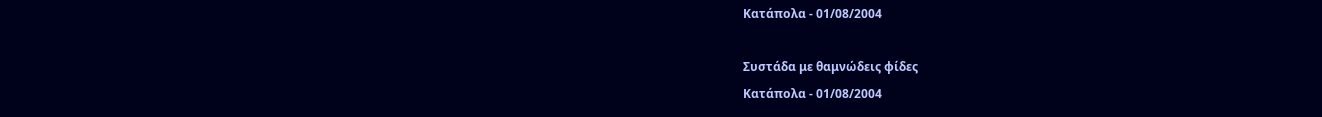Κατάπολα - 01/08/2004

Συστάδα με θαμνώδεις φίδες
Κατάπολα - 01/08/2004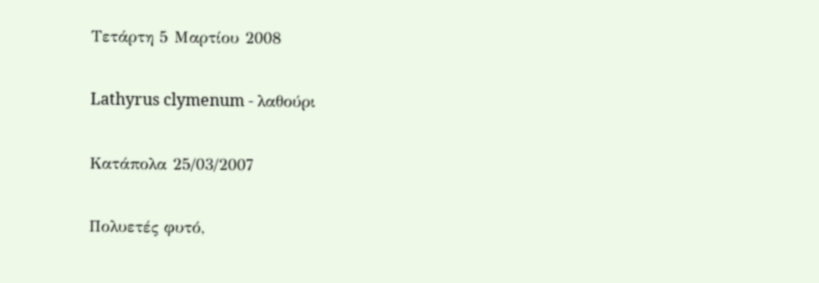Τετάρτη 5 Μαρτίου 2008

Lathyrus clymenum - λαθούρι

Κατάπολα 25/03/2007

Πολυετές φυτό,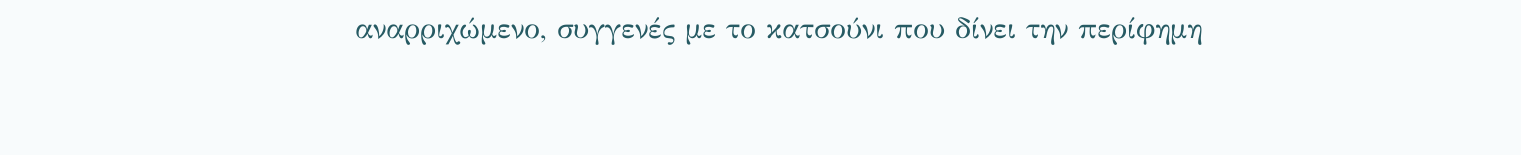αναρριχώμενο, συγγενές με το κατσούνι που δίνει την περίφημη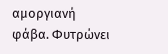αμοργιανή φάβα. Φυτρώνει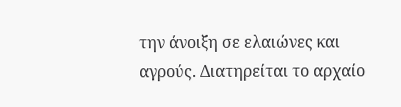την άνοιξη σε ελαιώνες και αγρούς. Διατηρείται το αρχαίο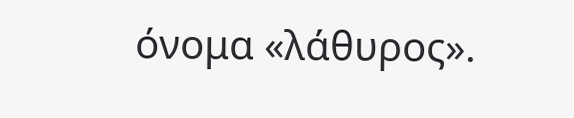όνομα «λάθυρος».